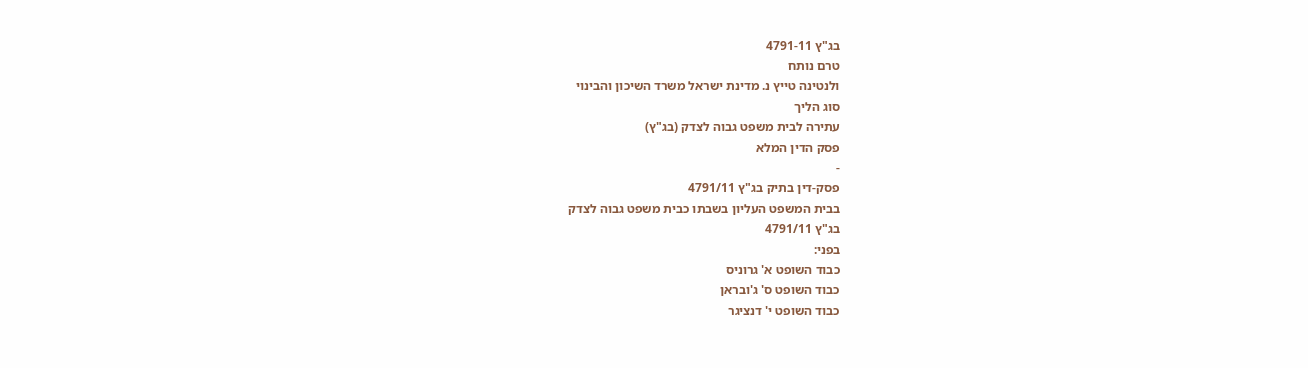בג"ץ 4791-11
טרם נותח
ולנטינה טייץ נ. מדינת ישראל משרד השיכון והבינוי
סוג הליך
עתירה לבית משפט גבוה לצדק (בג"ץ)
פסק הדין המלא
-
פסק-דין בתיק בג"ץ 4791/11
בבית המשפט העליון בשבתו כבית משפט גבוה לצדק
בג"ץ 4791/11
בפני:
כבוד השופט א' גרוניס
כבוד השופט ס' ג'ובראן
כבוד השופט י' דנציגר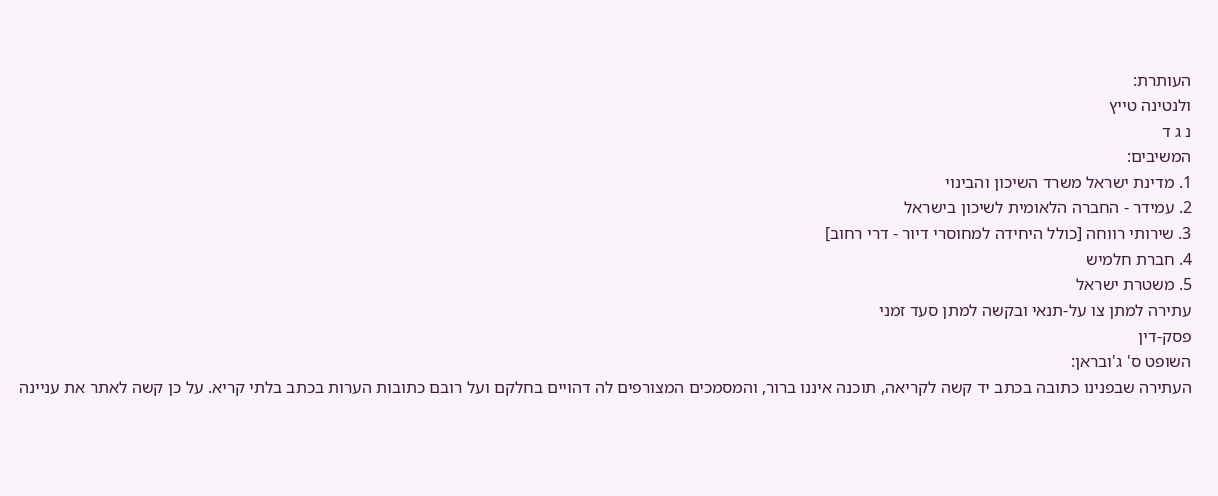העותרת:
ולנטינה טייץ
נ ג ד
המשיבים:
1. מדינת ישראל משרד השיכון והבינוי
2. עמידר - החברה הלאומית לשיכון בישראל
3. שירותי רווחה [כולל היחידה למחוסרי דיור - דרי רחוב]
4. חברת חלמיש
5. משטרת ישראל
עתירה למתן צו על-תנאי ובקשה למתן סעד זמני
פסק-דין
השופט ס' ג'ובראן:
העתירה שבפנינו כתובה בכתב יד קשה לקריאה, תוכנה איננו ברור, והמסמכים המצורפים לה דהויים בחלקם ועל רובם כתובות הערות בכתב בלתי קריא. על כן קשה לאתר את עניינה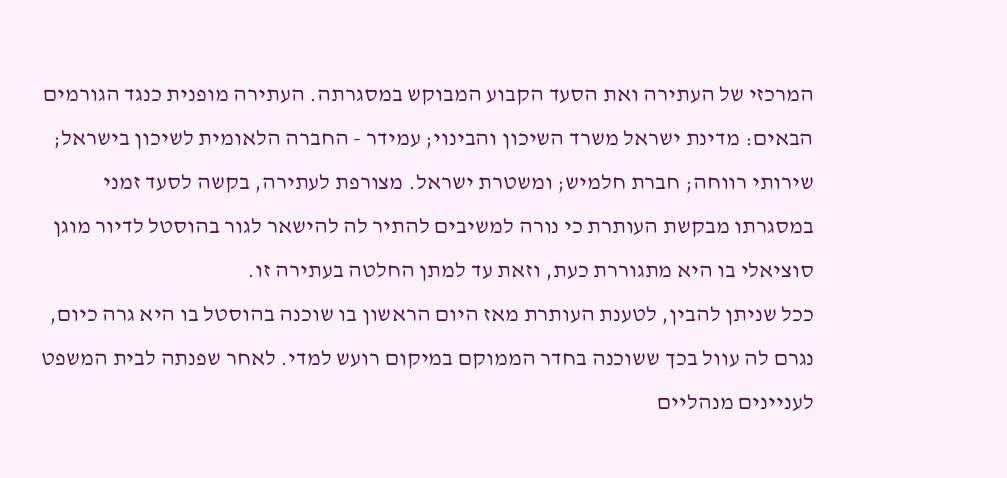המרכזי של העתירה ואת הסעד הקבוע המבוקש במסגרתה. העתירה מופנית כנגד הגורמים הבאים: מדינת ישראל משרד השיכון והבינוי; עמידר - החברה הלאומית לשיכון בישראל; שירותי רווחה; חברת חלמיש; ומשטרת ישראל. מצורפת לעתירה, בקשה לסעד זמני במסגרתו מבקשת העותרת כי נורה למשיבים להתיר לה להישאר לגור בהוסטל לדיור מוגן סוציאלי בו היא מתגוררת כעת, וזאת עד למתן החלטה בעתירה זו.
ככל שניתן להבין, לטענת העותרת מאז היום הראשון בו שוכנה בהוסטל בו היא גרה כיום, נגרם לה עוול בכך ששוכנה בחדר הממוקם במיקום רועש למדי. לאחר שפנתה לבית המשפט לעניינים מנהליים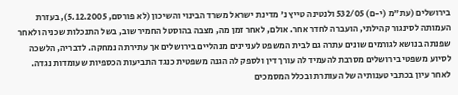בירושלים (עת"מ (י-ם) 532/05 ולנטינה טייץ נ' מדינת ישראל משרד הבינוי והשיכון (לא פורסם, 5.12.2005), בעזרת העמותה לסינגור קהילתי, הועברה לחדר אחר. אולם, לאחר זמן מה, מצבה בהוסטל החמיר שוב, בשל התנכלות שכניה ולאחר שפנתה בנושא לגורמים שונים עתרה גם לבית המשפט לעניינים מנהליים בירושלים אך עתירתה נמחקה. לדבריה, הלשכה לסיוע משפטי בירושלים מסרבת להעמיד לה עורך דין ולספק לה הגנה משפטית כנגד התביעות הכספיות שעומדות נגדה.
לאחר עיון בכתבי טענותיה של העותרת ובכלל המסמכים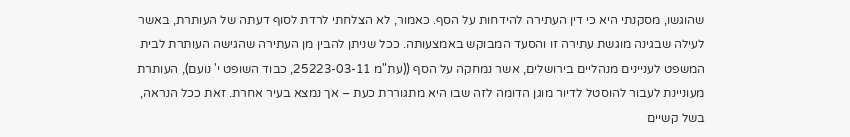שהוגשו, מסקנתי היא כי דין העתירה להידחות על הסף. כאמור, לא הצלחתי לרדת לסוף דעתה של העותרת, באשר לעילה שבגינה מוגשת עתירה זו והסעד המבוקש באמצעותה. ככל שניתן להבין מן העתירה שהגישה העותרת לבית המשפט לעניינים מנהליים בירושלים, אשר נמחקה על הסף ((עת"מ 25223-03-11, כבוד השופט י' נועם), העותרת מעוניינת לעבור להוסטל לדיור מוגן הדומה לזה שבו היא מתגוררת כעת – אך נמצא בעיר אחרת. זאת ככל הנראה, בשל קשיים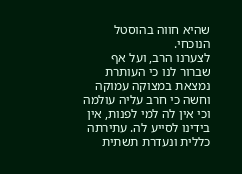שהיא חווה בהוסטל הנוכחי.
לצערנו הרב, ועל אף שברור לנו כי העותרת נמצאת במצוקה עמוקה וחשה כי חרב עליה עולמה וכי אין לה למי לפנות, אין בידינו לסייע לה. עתירתה כללית ונעדרת תשתית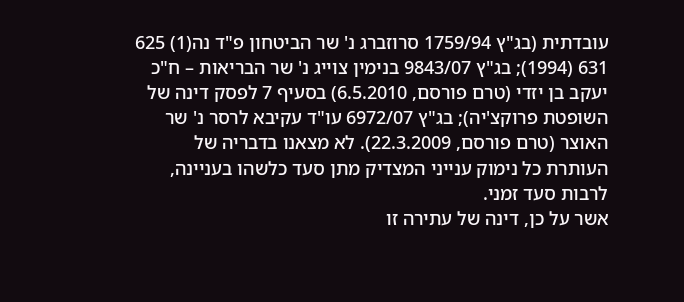עובדתית (בג"ץ 1759/94 סרוזברג נ' שר הביטחון פ"ד נה(1) 625 631 (1994); בג"ץ 9843/07 בנימין צוייג נ' שר הבריאות – ח"כ יעקב בן יזדי (טרם פורסם, 6.5.2010) בסעיף 7 לפסק דינה של השופטת פרוקצ'יה); בג"ץ 6972/07 עו"ד עקיבא לרסר נ' שר האוצר (טרם פורסם, 22.3.2009). לא מצאנו בדבריה של העותרת כל נימוק ענייני המצדיק מתן סעד כלשהו בעניינה, לרבות סעד זמני.
אשר על כן, דינה של עתירה זו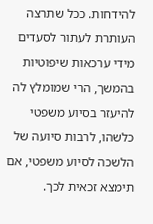להידחות. ככל שתרצה העותרת לעתור לסעדים מידי ערכאות שיפוטיות בהמשך, הרי שמומלץ לה להיעזר בסיוע משפטי כלשהו, לרבות סיועה של הלשכה לסיוע משפטי, אם תימצא זכאית לכך.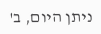ניתן היום, ב'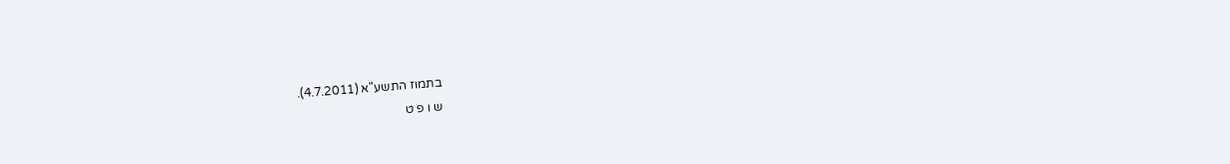בתמוז התשע"א (4.7.2011).
ש ו פ ט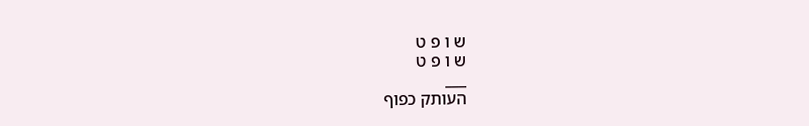ש ו פ ט
ש ו פ ט
___
העותק כפוף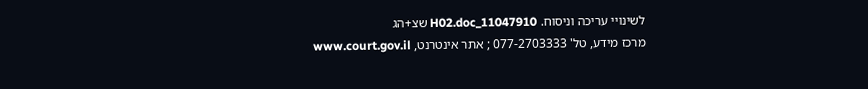לשינויי עריכה וניסוח. 11047910_H02.doc שצ+הג
מרכז מידע, טל' 077-2703333 ; אתר אינטרנט, www.court.gov.il